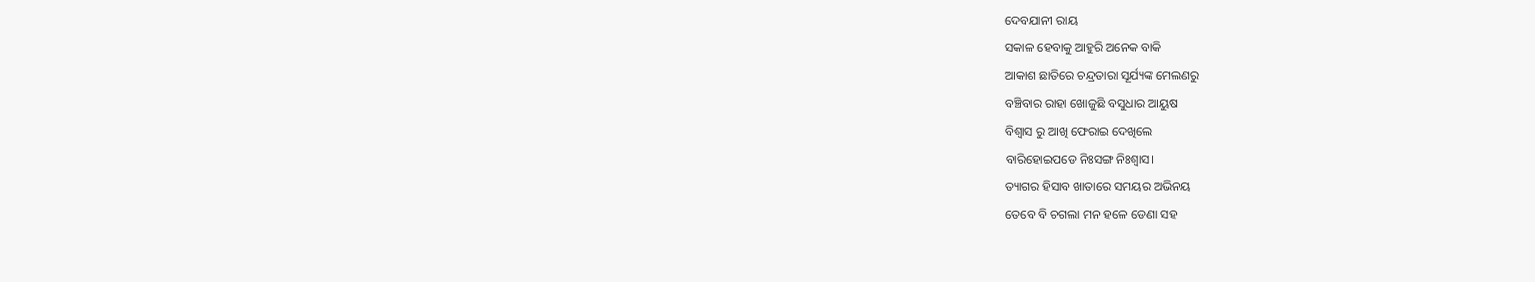ଦେବଯାନୀ ରାୟ
ସକାଳ ହେବାକୁ ଆହୁରି ଅନେକ ବାକି
ଆକାଶ ଛାତିରେ ଚନ୍ଦ୍ରତାରା ସୂର୍ଯ୍ୟଙ୍କ ମେଲଣରୁ
ବଞ୍ଚିବାର ରାହା ଖୋଜୁଛି ବସୁଧାର ଆୟୁଷ
ବିଶ୍ୱାସ ରୁ ଆଖି ଫେରାଇ ଦେଖିଲେ
ବାରିହୋଇପଡେ ନିଃସଙ୍ଗ ନିଃଶ୍ୱାସ।
ତ୍ୟାଗର ହିସାବ ଖାତାରେ ସମୟର ଅଭିନୟ
ତେବେ ବି ଚଗଲା ମନ ହଳେ ଡେଣା ସହ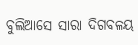ବୁଲିଆସେ ସାରା ଦିଗବଳୟ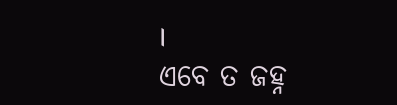।
ଏବେ ତ ଜହ୍ନ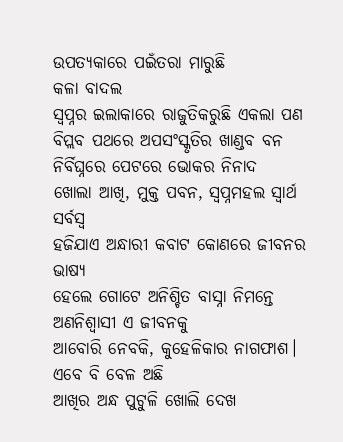ଉପତ୍ୟକାରେ ପଇଁତରା ମାରୁଛି
କଳା ବାଦଲ
ସ୍ଵପ୍ନର ଇଲାକାରେ ରାଜୁତିକରୁଛି ଏକଲା ପଣ
ବିପ୍ଲବ ପଥରେ ଅପସଂସ୍କୃତିର ଖାଣ୍ଡବ ବନ
ନିର୍ବିଘ୍ନରେ ପେଟରେ ଭୋକର ନିନାଦ
ଖୋଲା ଆଖି, ମୁକ୍ତ ପବନ, ସ୍ଵପ୍ନମହଲ ସ୍ୱାର୍ଥ ସର୍ବସ୍ୱ
ହଜିଯାଏ ଅନ୍ଧାରୀ କବାଟ କୋଣରେ ଜୀବନର ଭାଷ୍ୟ
ହେଲେ ଗୋଟେ ଅନିଶ୍ଚିତ ବାସ୍ନା ନିମନ୍ତେ
ଅଣନିଶ୍ଵାସୀ ଏ ଜୀବନକୁ
ଆବୋରି ନେବକି, କୁହେଳିକାର ନାଗଫାଶ।
ଏବେ ବି ବେଳ ଅଛି
ଆଖିର ଅନ୍ଧ ପୁଟୁଳି ଖୋଲି ଦେଖ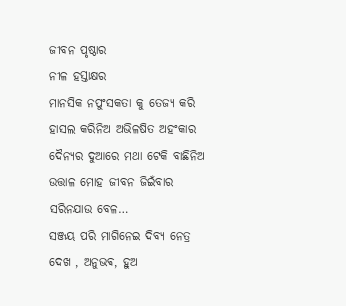ଜୀବନ ପୃଷ୍ଠାର
ନୀଳ ହସ୍ତାକ୍ଷର
ମାନସିକ ନପୁଂସକତା କୁ ତେଜ୍ୟ କରି
ହାସଲ କରିନିଅ ଅଭିଳଷିତ ଅହଂକାର
ଦୈନ୍ୟର ଦୁଆରେ ମଥା ଟେକି ବାଛିନିଅ
ଉତ୍ତାଳ ମୋହ ଜୀବନ ଜିଇଁବାର
ସରିନଯାଉ ବେଳ…
ସଞ୍ଜୟ ପରି ମାଗିନେଇ ଦିବ୍ୟ ନେତ୍ର
ଦେଖ , ଅନୁଭଵ, ହୁଅ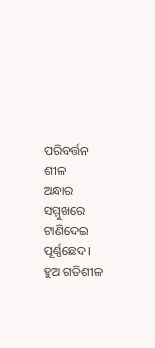ପରିବର୍ତ୍ତନ ଶୀଳ
ଅନ୍ଧାର ସମ୍ମୁଖରେ ଟାଣିଦେଇ ପୂର୍ଣ୍ଣଛେଦ।
ହୁଅ ଗତିଶୀଳ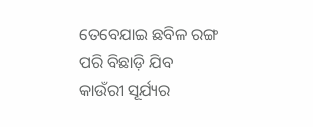ତେବେଯାଇ ଛବିଳ ରଙ୍ଗ ପରି ବିଛାଡ଼ି ଯିବ
କାଉଁରୀ ସୂର୍ଯ୍ୟର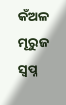କଁଅଳ ମୂରୁଜ
ସ୍ୱପ୍ନ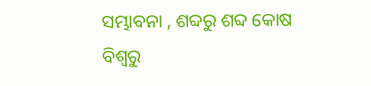ସମ୍ଭାବନା , ଶବ୍ଦରୁ ଶବ୍ଦ କୋଷ
ବିଶ୍ବରୁ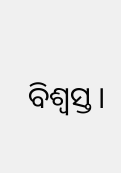ବିଶ୍ଵସ୍ତ।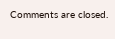Comments are closed.